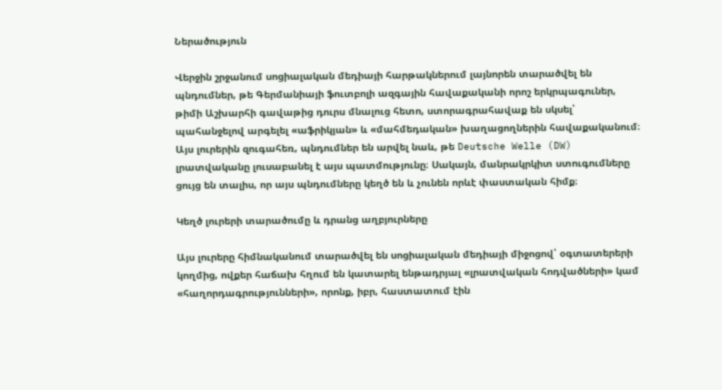Ներածություն

Վերջին շրջանում սոցիալական մեդիայի հարթակներում լայնորեն տարածվել են պնդումներ, թե Գերմանիայի ֆուտբոլի ազգային հավաքականի որոշ երկրպագուներ, թիմի Աշխարհի գավաթից դուրս մնալուց հետո, ստորագրահավաք են սկսել՝ պահանջելով արգելել «աֆրիկյան» և «մահմեդական» խաղացողներին հավաքականում։ Այս լուրերին զուգահեռ, պնդումներ են արվել նաև, թե Deutsche Welle (DW) լրատվականը լուսաբանել է այս պատմությունը։ Սակայն, մանրակրկիտ ստուգումները ցույց են տալիս, որ այս պնդումները կեղծ են և չունեն որևէ փաստական հիմք։

Կեղծ լուրերի տարածումը և դրանց աղբյուրները

Այս լուրերը հիմնականում տարածվել են սոցիալական մեդիայի միջոցով՝ օգտատերերի կողմից, ովքեր հաճախ հղում են կատարել ենթադրյալ «լրատվական հոդվածների» կամ «հաղորդագրությունների», որոնք, իբր, հաստատում էին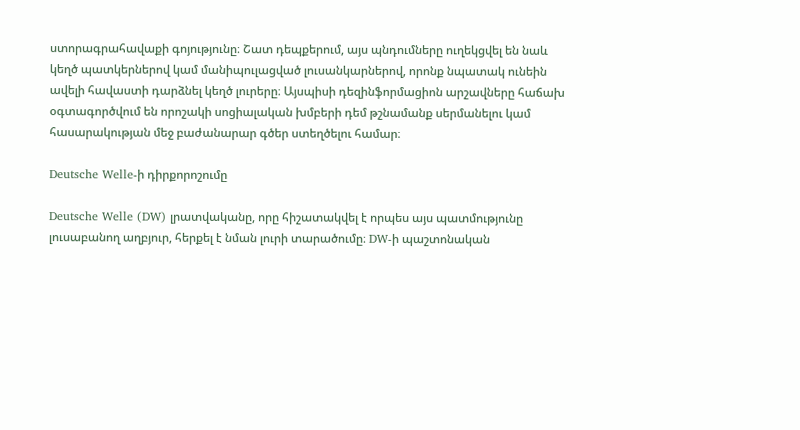ստորագրահավաքի գոյությունը։ Շատ դեպքերում, այս պնդումները ուղեկցվել են նաև կեղծ պատկերներով կամ մանիպուլացված լուսանկարներով, որոնք նպատակ ունեին ավելի հավաստի դարձնել կեղծ լուրերը։ Այսպիսի դեզինֆորմացիոն արշավները հաճախ օգտագործվում են որոշակի սոցիալական խմբերի դեմ թշնամանք սերմանելու կամ հասարակության մեջ բաժանարար գծեր ստեղծելու համար։

Deutsche Welle-ի դիրքորոշումը

Deutsche Welle (DW) լրատվականը, որը հիշատակվել է որպես այս պատմությունը լուսաբանող աղբյուր, հերքել է նման լուրի տարածումը։ DW-ի պաշտոնական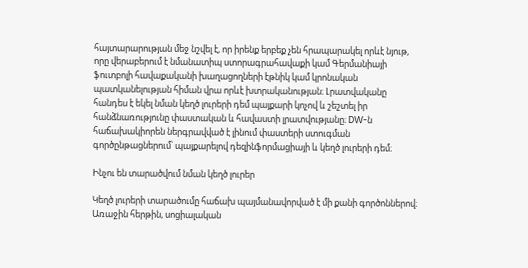հայտարարության մեջ նշվել է, որ իրենք երբեք չեն հրապարակել որևէ նյութ, որը վերաբերում է նմանատիպ ստորագրահավաքի կամ Գերմանիայի ֆուտբոլի հավաքականի խաղացողների էթնիկ կամ կրոնական պատկանելության հիման վրա որևէ խտրականության։ Լրատվականը հանդես է եկել նման կեղծ լուրերի դեմ պայքարի կոչով և շեշտել իր հանձնառությունը փաստական և հավաստի լրատվությանը։ DW-ն հաճախակիորեն ներգրավված է լինում փաստերի ստուգման գործընթացներում՝ պայքարելով դեզինֆորմացիայի և կեղծ լուրերի դեմ։

Ինչու են տարածվում նման կեղծ լուրեր

Կեղծ լուրերի տարածումը հաճախ պայմանավորված է մի քանի գործոններով։ Առաջին հերթին, սոցիալական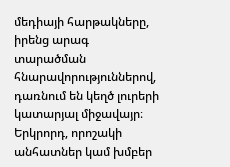մեդիայի հարթակները, իրենց արագ տարածման հնարավորություններով, դառնում են կեղծ լուրերի կատարյալ միջավայր։ Երկրորդ, որոշակի անհատներ կամ խմբեր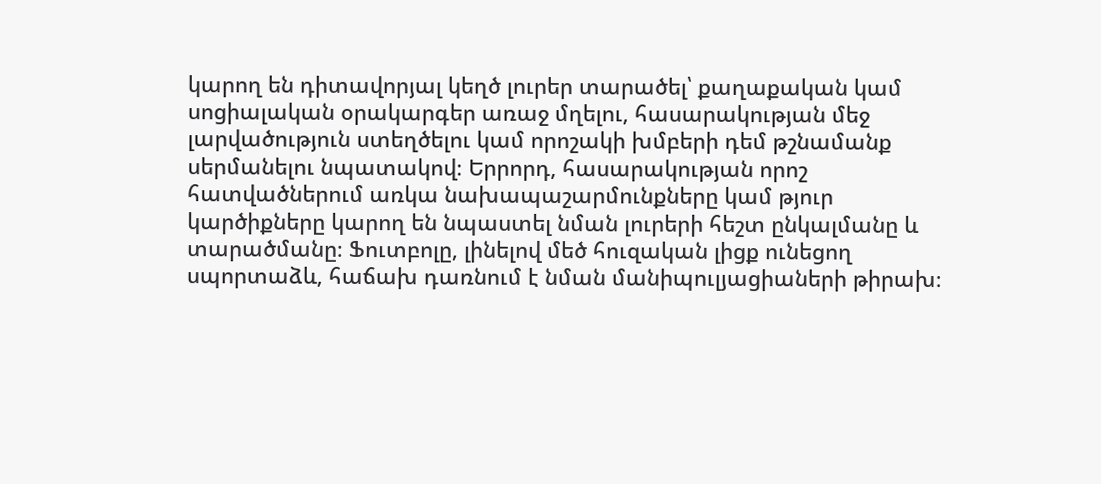կարող են դիտավորյալ կեղծ լուրեր տարածել՝ քաղաքական կամ սոցիալական օրակարգեր առաջ մղելու, հասարակության մեջ լարվածություն ստեղծելու կամ որոշակի խմբերի դեմ թշնամանք սերմանելու նպատակով։ Երրորդ, հասարակության որոշ հատվածներում առկա նախապաշարմունքները կամ թյուր կարծիքները կարող են նպաստել նման լուրերի հեշտ ընկալմանը և տարածմանը։ Ֆուտբոլը, լինելով մեծ հուզական լիցք ունեցող սպորտաձև, հաճախ դառնում է նման մանիպուլյացիաների թիրախ։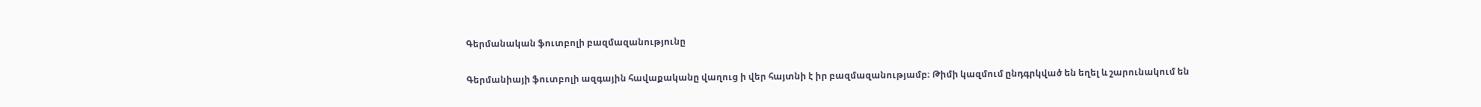Գերմանական ֆուտբոլի բազմազանությունը

Գերմանիայի ֆուտբոլի ազգային հավաքականը վաղուց ի վեր հայտնի է իր բազմազանությամբ։ Թիմի կազմում ընդգրկված են եղել և շարունակում են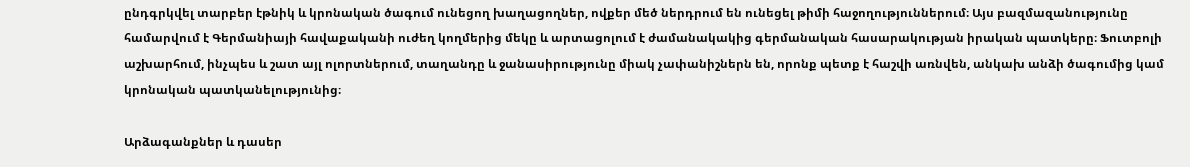ընդգրկվել տարբեր էթնիկ և կրոնական ծագում ունեցող խաղացողներ, ովքեր մեծ ներդրում են ունեցել թիմի հաջողություններում։ Այս բազմազանությունը համարվում է Գերմանիայի հավաքականի ուժեղ կողմերից մեկը և արտացոլում է ժամանակակից գերմանական հասարակության իրական պատկերը։ Ֆուտբոլի աշխարհում, ինչպես և շատ այլ ոլորտներում, տաղանդը և ջանասիրությունը միակ չափանիշներն են, որոնք պետք է հաշվի առնվեն, անկախ անձի ծագումից կամ կրոնական պատկանելությունից։

Արձագանքներ և դասեր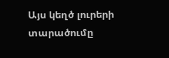Այս կեղծ լուրերի տարածումը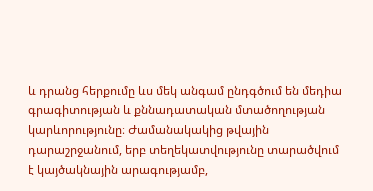և դրանց հերքումը ևս մեկ անգամ ընդգծում են մեդիա գրագիտության և քննադատական մտածողության կարևորությունը։ Ժամանակակից թվային դարաշրջանում, երբ տեղեկատվությունը տարածվում է կայծակնային արագությամբ,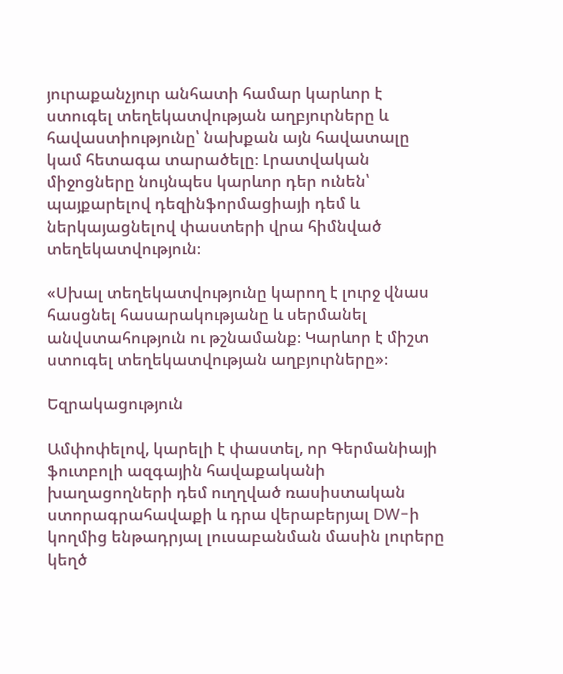յուրաքանչյուր անհատի համար կարևոր է ստուգել տեղեկատվության աղբյուրները և հավաստիությունը՝ նախքան այն հավատալը կամ հետագա տարածելը։ Լրատվական միջոցները նույնպես կարևոր դեր ունեն՝ պայքարելով դեզինֆորմացիայի դեմ և ներկայացնելով փաստերի վրա հիմնված տեղեկատվություն։

«Սխալ տեղեկատվությունը կարող է լուրջ վնաս հասցնել հասարակությանը և սերմանել անվստահություն ու թշնամանք։ Կարևոր է միշտ ստուգել տեղեկատվության աղբյուրները»։

Եզրակացություն

Ամփոփելով, կարելի է փաստել, որ Գերմանիայի ֆուտբոլի ազգային հավաքականի խաղացողների դեմ ուղղված ռասիստական ստորագրահավաքի և դրա վերաբերյալ DW-ի կողմից ենթադրյալ լուսաբանման մասին լուրերը կեղծ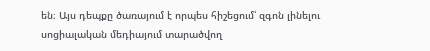են։ Այս դեպքը ծառայում է որպես հիշեցում՝ զգոն լինելու սոցիալական մեդիայում տարածվող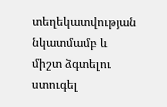տեղեկատվության նկատմամբ և միշտ ձգտելու ստուգել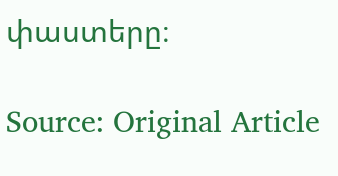փաստերը։

Source: Original Article